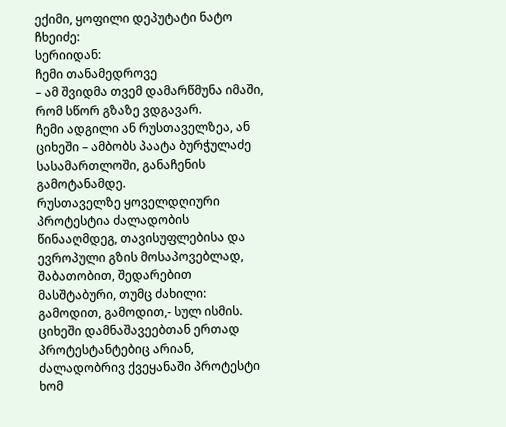ექიმი, ყოფილი დეპუტატი ნატო ჩხეიძე:
სერიიდან:
ჩემი თანამედროვე
– ამ შვიდმა თვემ დამარწმუნა იმაში, რომ სწორ გზაზე ვდგავარ.
ჩემი ადგილი ან რუსთაველზეა, ან ციხეში – ამბობს პაატა ბურჭულაძე სასამართლოში, განაჩენის გამოტანამდე.
რუსთაველზე ყოველდღიური პროტესტია ძალადობის წინააღმდეგ, თავისუფლებისა და ევროპული გზის მოსაპოვებლად, შაბათობით, შედარებით მასშტაბური, თუმც ძახილი:
გამოდით, გამოდით,- სულ ისმის.
ციხეში დამნაშავეებთან ერთად პროტესტანტებიც არიან, ძალადობრივ ქვეყანაში პროტესტი ხომ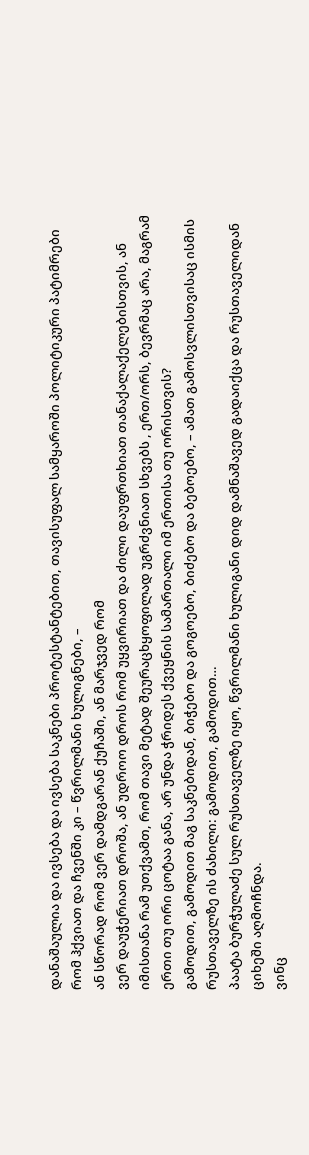დანაშაულია და ივსება და ივსება საკნები პროტესტანტებით, თავისუფალ სამყაროში პოლიტიკური პატიმრები რომ ჰქვიათ და ჩვენში კი – წვრილმანი ხულიგნები, –
ან სწორად რომ ვერ დამდგარან ქუჩაში, ან მარჯვედ რომ
ვერ დაუჭერიათ დროშა, ან უდროო დროს რომ უყვირიათ და ძილი დაუფრთხიათ თანაქალაქელებისთვის, ან იმისთანა რამ უთქვამთ, რომ თავი მეტად შეურაცხყოფილად უგრძვნიათ სხვებს , ერთ/ორს, ბევრმაც არა, მაგრამ ერთი თუ ორი ცოტაა განა, არ უნდა ჭრიდეს ქვეყნის სამართალი იმ ერთისა თუ ორისთვის?
გამოდით, გამოდით მაგ საკნებიდან, ბიჭებო და გოგოებო, ბიძებო და ბებოებო, – ამათ გამოსვლისთვისაც ისმის რუსთაველზე ის ძახილი: გამოდით, გამოდით…
პაატა ბურჭულაძე სულ რუსთაველზე იყო, წვრილმანი ხულიგანი დიდ დამნაშავედ გადაიქცა და რუსთაველიდან ციხეში აღმოჩნდა.
ვინც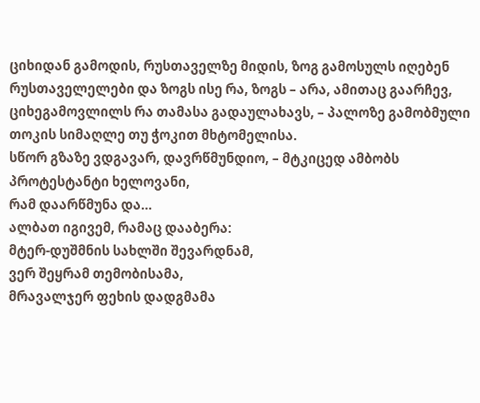ციხიდან გამოდის, რუსთაველზე მიდის, ზოგ გამოსულს იღებენ რუსთაველელები და ზოგს ისე რა, ზოგს – არა, ამითაც გაარჩევ, ციხეგამოვლილს რა თამასა გადაულახავს, – პალოზე გამობმული თოკის სიმაღლე თუ ჭოკით მხტომელისა.
სწორ გზაზე ვდგავარ, დავრწმუნდიო, – მტკიცედ ამბობს პროტესტანტი ხელოვანი,
რამ დაარწმუნა და…
ალბათ იგივემ, რამაც დააბერა:
მტერ-დუშმნის სახლში შევარდნამ,
ვერ შეყრამ თემობისამა,
მრავალჯერ ფეხის დადგმამა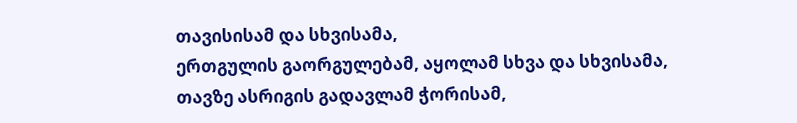თავისისამ და სხვისამა,
ერთგულის გაორგულებამ, აყოლამ სხვა და სხვისამა,
თავზე ასრიგის გადავლამ ჭორისამ,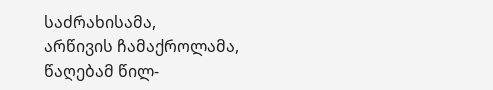საძრახისამა,
არწივის ჩამაქროლამა, წაღებამ წილ-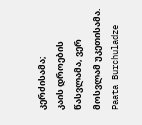კერძისამა;
კაის დროების წასვლამა, ვერ მოსვლამ უკეთისამა.
Paata Burchuladze